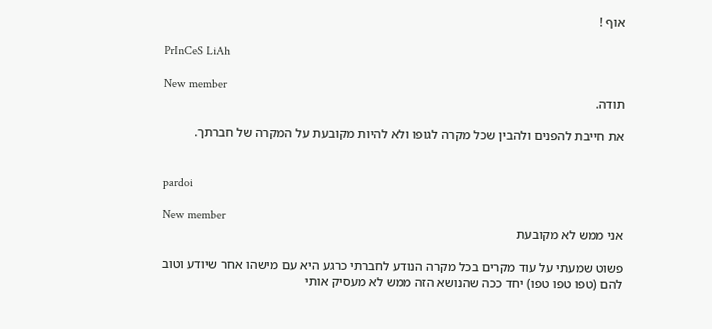אוף !

PrInCeS LiAh

New member
תודה.

את חייבת להפנים ולהבין שכל מקרה לגופו ולא להיות מקובעת על המקרה של חברתך.


pardoi

New member
אני ממש לא מקובעת

פשוט שמעתי על עוד מקרים בכל מקרה הנודע לחברתי כרגע היא עם מישהו אחר שיודע וטוב להם (טפו טפו טפו) יחד ככה שהנושא הזה ממש לא מעסיק אותי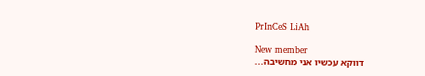PrInCeS LiAh

New member
דווקא עכשיו אני מחשיבה...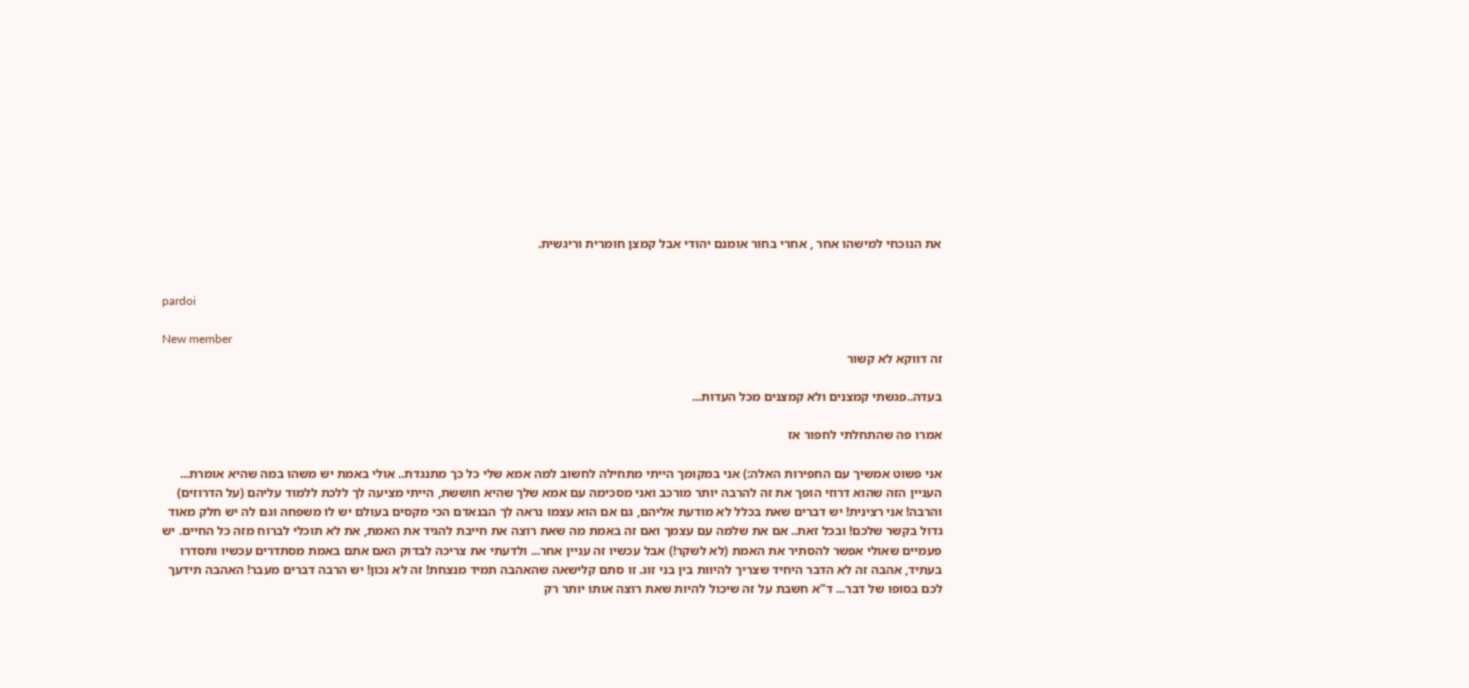את הנוכחי למישהו אחר , אחרי בחור אומנם יהודי אבל קמצן חומרית וריגשית.


pardoi

New member
זה דווקא לא קשור

בעדה..פגשתי קמצנים ולא קמצנים מכל העדות...

אמרו פה שהתחלתי לחפור אז

אני פשוט אמשיך עם החפירות האלה:) אני במקומך הייתי מתחילה לחשוב למה אמא שלי כל כך מתנגדת.. אולי באמת יש משהו במה שהיא אומרת... העניין הזה שהוא דרוזי הופך את זה להרבה יותר מורכב ואני מסכימה עם אמא שלך שהיא חוששת, הייתי מציעה לך ללכת ללמוד עליהם (על הדרוזים) והרבה! אני רצינית! יש דברים שאת בכלל לא מודעת אליהם, גם אם הוא עצמו נראה לך הבנאדם הכי מקסים בעולם יש לו משפחה וגם לה יש חלק מאוד גדול בקשר שלכם! ובכל זאת.. אם את שלמה עם עצמך ואם זה באמת מה שאת רוצה את חייבת להגיד את האמת, את לא תוכלי לברוח מזה כל החיים. יש פעמיים שאולי אפשר להסתיר את האמת (לא לשקר!) אבל עכשיו זה עניין אחר... ולדעתי את צריכה לבדוק האם אתם באמת מסתדרים עכשיו ותסדרו בעתיד, אהבה זה לא הדבר היחיד שצריך להיוות בין בני זוג. זו סתם קלישאה שהאהבה תמיד מנצחת! זה לא נכון! יש הרבה דברים מעבר! האהבה תידעך לכם בסופו של דבר... ד"א חשבת על זה שיכול להיות שאת רוצה אותו יותר רק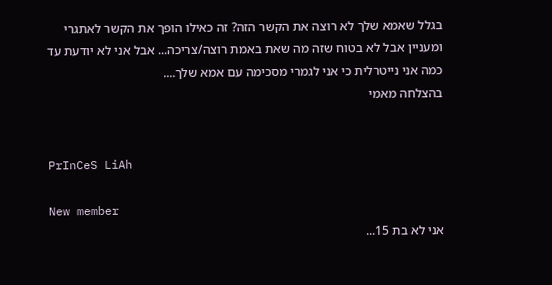בגלל שאמא שלך לא רוצה את הקשר הזה? זה כאילו הופך את הקשר לאתגרי ומעניין אבל לא בטוח שזה מה שאת באמת רוצה/צריכה... אבל אני לא יודעת עד כמה אני נייטרלית כי אני לגמרי מסכימה עם אמא שלך....
בהצלחה מאמי


PrInCeS LiAh

New member
אני לא בת 15...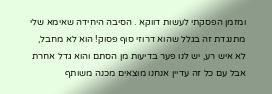ומזמן הפסקתי לעשות דווקא . הסיבה היחידה שאימא שלי מתנגדת זה בגלל שהוא דרוזי סוף פסוק! הוא לא מחבל, לא איש רע, יש לנו פער בדיעות מן הסתם והוא גדל אחרת אבל עם כל זה עדיין אנחנו מוצאים מכנה משותף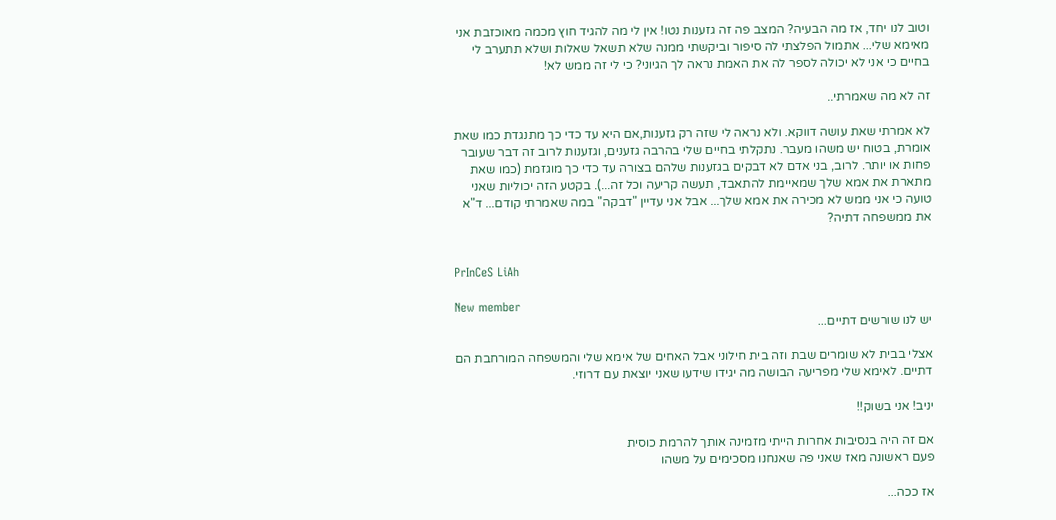וטוב לנו יחד, אז מה הבעיה? המצב פה זה גזענות נטו! אין לי מה להגיד חוץ מכמה מאוכזבת אני מאימא שלי... אתמול הפלצתי לה סיפור וביקשתי ממנה שלא תשאל שאלות ושלא תתערב לי בחיים כי אני לא יכולה לספר לה את האמת נראה לך הגיוני? כי לי זה ממש לא!

זה לא מה שאמרתי..

לא אמרתי שאת עושה דווקא. ולא נראה לי שזה רק גזענות,אם היא עד כדי כך מתנגדת כמו שאת אומרת, בטוח יש משהו מעבר. נתקלתי בחיים שלי בהרבה גזענים, וגזענות לרוב זה דבר שעובר פחות או יותר. לרוב, בני אדם לא דבקים בגזענות שלהם בצורה עד כדי כך מוגזמת (כמו שאת מתארת את אמא שלך שמאיימת להתאבד, תעשה קריעה וכל זה...). בקטע הזה יכוליות שאני טועה כי אני ממש לא מכירה את אמא שלך... אבל אני עדיין "דבקה" במה שאמרתי קודם... ד"א את ממשפחה דתיה?


PrInCeS LiAh

New member
יש לנו שורשים דתיים...

אצלי בבית לא שומרים שבת וזה בית חילוני אבל האחים של אימא שלי והמשפחה המורחבת הם דתיים. לאימא שלי מפריעה הבושה מה יגידו שידעו שאני יוצאת עם דרוזי.

יניב! אני בשוק!!

אם זה היה בנסיבות אחרות הייתי מזמינה אותך להרמת כוסית
פעם ראשונה מאז שאני פה שאנחנו מסכימים על משהו

אז ככה...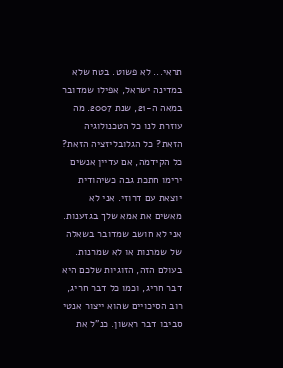תראי... לא פשוט. בטח שלא במדינה ישראל, אפילו שמדובר במאה ה-21, שנת 2007. מה עוזרת לנו כל הטכנולוגיה הזאת? כל הגלובליזציה הזאת? כל הקידמה, אם עדיין אנשים ירימו חתכת גבה כשיהודית יוצאת עם דרוזי. אני לא מאשים את אמא שלך בגזענות. אני לא חושב שמדובר בשאלה של שמרנות או לא שמרנות. בעולם הזה, הזוגיות שלכם היא דבר חריג, וכמו כל דבר חריג, רוב הסיכויים שהוא ייצור אנטי סביבו דבר ראשון. כנ"ל את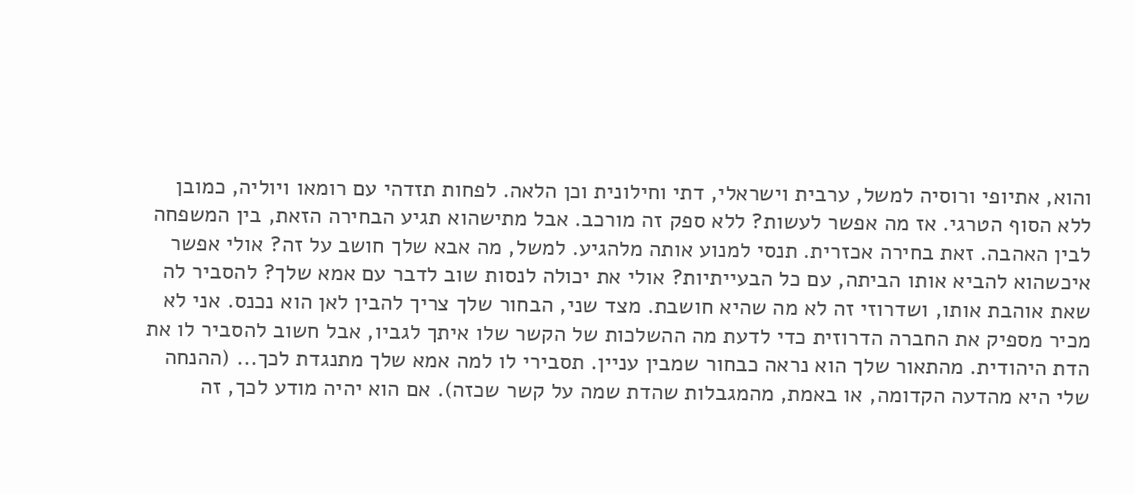והוא, אתיופי ורוסיה למשל, ערבית וישראלי, דתי וחילונית וכן הלאה. לפחות תזדהי עם רומאו ויוליה, כמובן ללא הסוף הטרגי. אז מה אפשר לעשות? ללא ספק זה מורכב. אבל מתישהוא תגיע הבחירה הזאת, בין המשפחה לבין האהבה. זאת בחירה אכזרית. תנסי למנוע אותה מלהגיע. למשל, מה אבא שלך חושב על זה? אולי אפשר איכשהוא להביא אותו הביתה, עם כל הבעייתיות? אולי את יכולה לנסות שוב לדבר עם אמא שלך? להסביר לה שאת אוהבת אותו, ושדרוזי זה לא מה שהיא חושבת. מצד שני, הבחור שלך צריך להבין לאן הוא נכנס. אני לא מכיר מספיק את החברה הדרוזית כדי לדעת מה ההשלכות של הקשר שלו איתך לגביו, אבל חשוב להסביר לו את הדת היהודית. מהתאור שלך הוא נראה כבחור שמבין עניין. תסבירי לו למה אמא שלך מתנגדת לכך... (ההנחה שלי היא מהדעה הקדומה, או באמת, מהמגבלות שהדת שמה על קשר שכזה). אם הוא יהיה מודע לכך, זה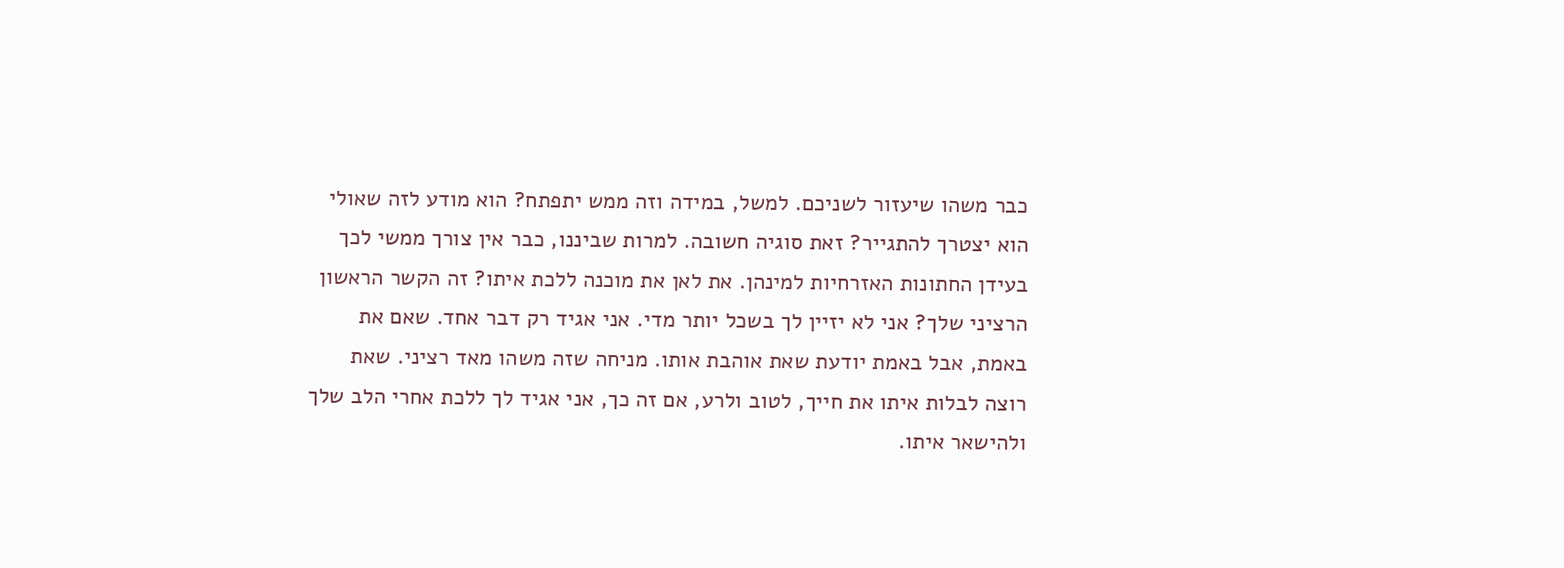כבר משהו שיעזור לשניכם. למשל, במידה וזה ממש יתפתח? הוא מודע לזה שאולי הוא יצטרך להתגייר? זאת סוגיה חשובה. למרות שביננו, כבר אין צורך ממשי לכך בעידן החתונות האזרחיות למינהן. את לאן את מוכנה ללכת איתו? זה הקשר הראשון הרציני שלך? אני לא יזיין לך בשכל יותר מדי. אני אגיד רק דבר אחד. שאם את באמת, אבל באמת יודעת שאת אוהבת אותו. מניחה שזה משהו מאד רציני. שאת רוצה לבלות איתו את חייך, לטוב ולרע, אם זה כך, אני אגיד לך ללכת אחרי הלב שלך ולהישאר איתו.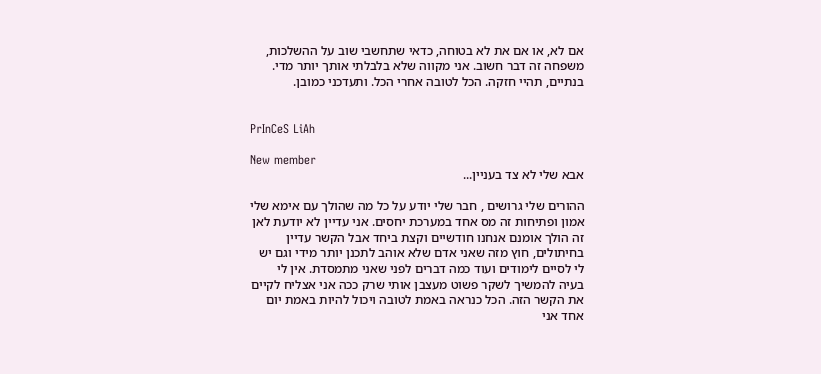אם לא, או אם את לא בטוחה, כדאי שתחשבי שוב על ההשלכות, משפחה זה דבר חשוב. אני מקווה שלא בלבלתי אותך יותר מדי. בנתיים, תהיי חזקה. הכל לטובה אחרי הכל. ותעדכני כמובן.


PrInCeS LiAh

New member
אבא שלי לא צד בעניין...

ההורים שלי גרושים , חבר שלי יודע על כל מה שהולך עם אימא שלי אמון ופתיחות זה מס אחד במערכת יחסים. אני עדיין לא יודעת לאן זה הולך אומנם אנחנו חודשיים וקצת ביחד אבל הקשר עדיין בחיתולים, חוץ מזה שאני אדם שלא אוהב לתכנן יותר מידי וגם יש לי לסיים לימודים ועוד כמה דברים לפני שאני מתמסדת. אין לי בעיה להמשיך לשקר פשוט מעצבן אותי שרק ככה אני אצליח לקיים את הקשר הזה. הכל כנראה באמת לטובה ויכול להיות באמת יום אחד אני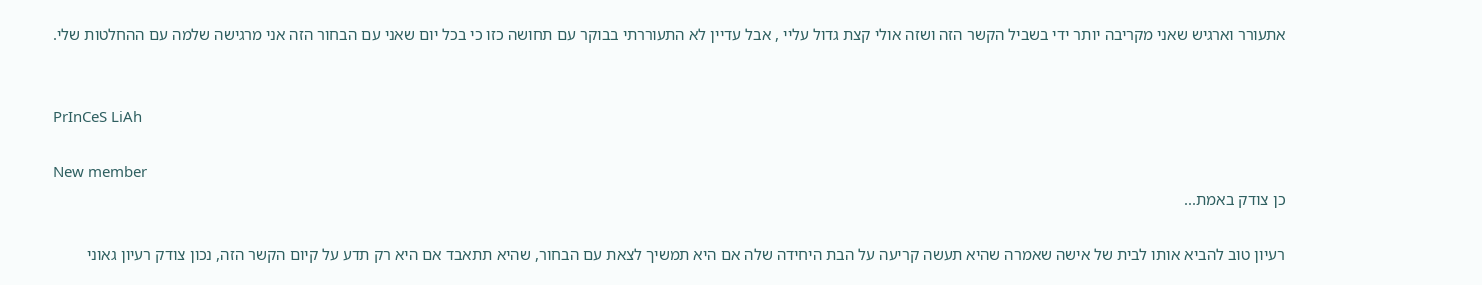אתעורר וארגיש שאני מקריבה יותר ידי בשביל הקשר הזה ושזה אולי קצת גדול עליי , אבל עדיין לא התעוררתי בבוקר עם תחושה כזו כי בכל יום שאני עם הבחור הזה אני מרגישה שלמה עם ההחלטות שלי.


PrInCeS LiAh

New member
כן צודק באמת...

רעיון טוב להביא אותו לבית של אישה שאמרה שהיא תעשה קריעה על הבת היחידה שלה אם היא תמשיך לצאת עם הבחור, שהיא תתאבד אם היא רק תדע על קיום הקשר הזה, נכון צודק רעיון גאוני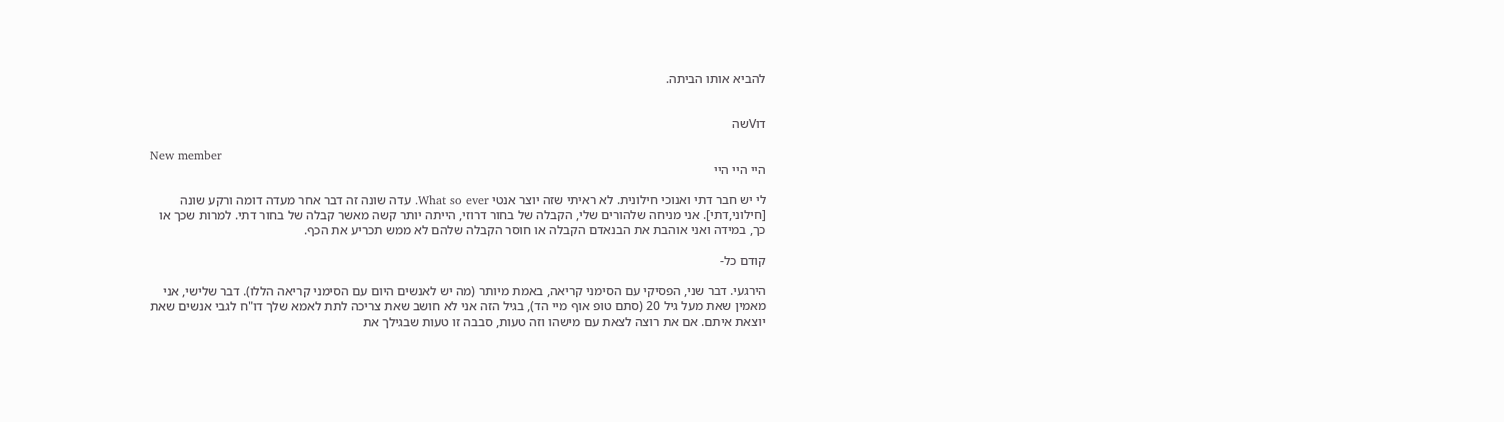להביא אותו הביתה.


דוVשה

New member
היי היי היי

לי יש חבר דתי ואנוכי חילונית. לא ראיתי שזה יוצר אנטי What so ever. עדה שונה זה דבר אחר מעדה דומה ורקע שונה [חילוני,דתי]. אני מניחה שלהורים שלי, הקבלה של בחור דרוזי, הייתה יותר קשה מאשר קבלה של בחור דתי. למרות שכך או כך, במידה ואני אוהבת את הבנאדם הקבלה או חוסר הקבלה שלהם לא ממש תכריע את הכף.

קודם כל-

הירגעי. דבר שני, הפסיקי עם הסימני קריאה, באמת מיותר (מה יש לאנשים היום עם הסימני קריאה הללו). דבר שלישי, אני מאמין שאת מעל גיל 20 (סתם טופ אוף מיי הד), בגיל הזה אני לא חושב שאת צריכה לתת לאמא שלך דו"ח לגבי אנשים שאת יוצאת איתם. אם את רוצה לצאת עם מישהו וזה טעות, סבבה זו טעות שבגילך את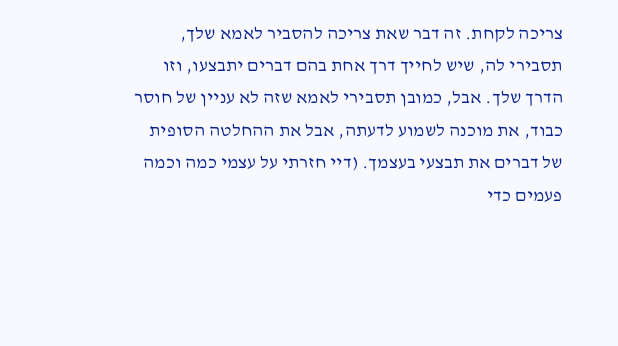צריכה לקחת. זה דבר שאת צריכה להסביר לאמא שלך, תסבירי לה, שיש לחייך דרך אחת בהם דברים יתבצעו, וזו הדרך שלך. אבל, כמובן תסבירי לאמא שזה לא עניין של חוסר כבוד, את מוכנה לשמוע לדעתה, אבל את ההחלטה הסופית של דברים את תבצעי בעצמך. (דיי חזרתי על עצמי כמה וכמה פעמים כדי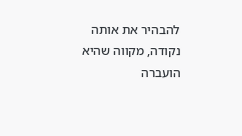להבהיר את אותה נקודה, מקווה שהיא הועברה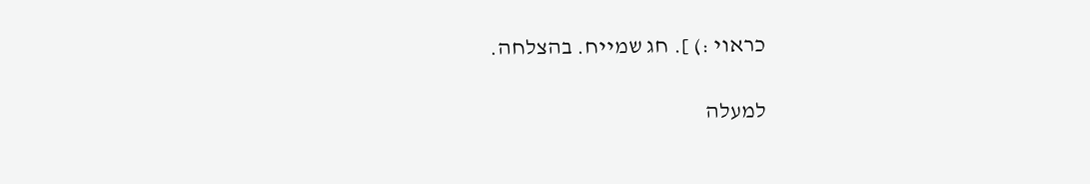כראוי :) ]. חג שמייח. בהצלחה.

למעלה